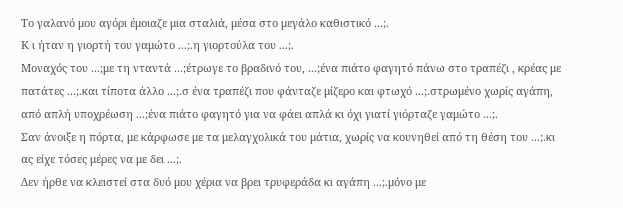Το γαλανό μου αγόρι έμοιαζε μια σταλιά, μέσα στο μεγάλο καθιστικό ...;.
Κ ι ήταν η γιορτή του γαμώτο ...;.η γιορτούλα του ...;.
Μοναχός του ...;με τη νταντά ...;έτρωγε το βραδινό του, ...;ένα πιάτο φαγητό πάνω στο τραπέζι , κρέας με πατάτες ...;.και τίποτα άλλο ...;.σ ένα τραπέζι που φάνταζε μίζερο και φτωχό ...;.στρωμένο χωρίς αγάπη, από απλή υποχρέωση ...;ένα πιάτο φαγητό για να φάει απλά κι όχι γιατί γιόρταζε γαμώτο ...;.
Σαν άνοιξε η πόρτα, με κάρφωσε με τα μελαγχολικά του μάτια, χωρίς να κουνηθεί από τη θέση του ...;.κι ας είχε τόσες μέρες να με δει ...;.
Δεν ήρθε να κλειστεί στα δυό μου χέρια να βρει τρυφεράδα κι αγάπη ...;.μόνο με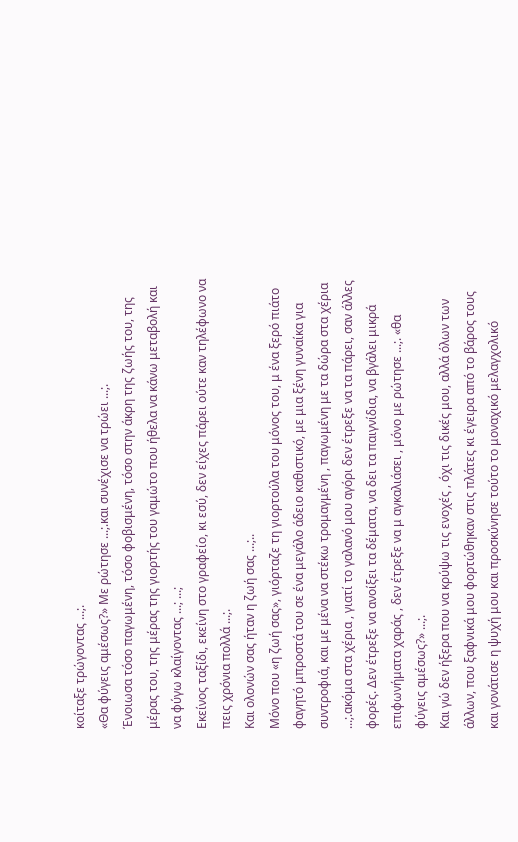κοίταξε τρώγοντας ...;.
«Θα φύγεις αμέσως?» Με ρώτησε ...;.και συνέχισε να τρώει ...;.
Ένοιωσα τόσο παγωμένη, τόσο φοβισμένη, τόσο στην άκρη της ζωής του, της μέρας του, της μέρας της γιορτής του γαμώτο που ήθελα να κάνω μεταβολή και να φύγω κλαίγοντας ...; ...;
Εκείνος ταξίδι, εκείνη στο γραφείο, κι εσύ, δεν είχες πάρει ούτε καν τηλέφωνο να πεις χρόνια πολλά ...;.
Και ολονών σας ήταν η ζωή σας ...;..
Μόνο που «η ζωή σας», γιόρταζε τη γιορτούλα του μόνος του, μ ένα ξερό πιάτο φαγητό μπροστά του σε ένα μεγάλο άδειο καθιστικό, με μια ξένη γυναίκα για συντροφιά, και με μένα να στέκω τρομαγμένη , παγωμένη με τα δώρα στα χέρια ...;.ακόμα στα χέρια , γιατί το γαλανό μου αγόρι δεν έτρεξε να τα πάρει, σαν άλλες φορές. Δεν έτρεξε να ανοίξει τα δέματα, να δει τα παιγνίδια, να βγάλει μικρά επιφωνήματα χαράς , δεν έτρεξε να μ αγκαλιάσει , μόνο με ρώτησε ...;. «θα φύγεις αμέσως?» ...;.
Και γώ δεν ήξερα που να κρύψω τις ενοχές , όχι τις δικές μου, αλλά όλων των άλλων, που ξαφνικά μου φορτώθηκαν στις πλάτες κι έγειρα από το βάρος τους και γονάτισε η ψυχή μου και προσκύνησε τούτο το μοναχικό μελαγχολικό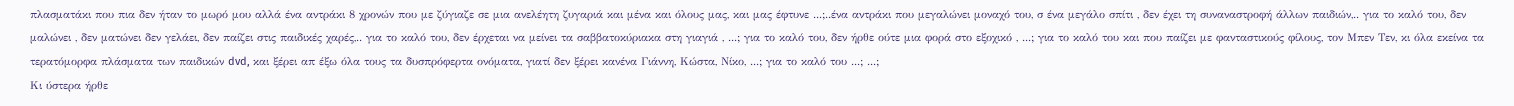πλασματάκι που πια δεν ήταν το μωρό μου αλλά ένα αντράκι 8 χρονών που με ζύγιαζε σε μια ανελέητη ζυγαριά και μένα και όλους μας, και μας έφτυνε ...;..ένα αντράκι που μεγαλώνει μοναχό του, σ ένα μεγάλο σπίτι , δεν έχει τη συναναστροφή άλλων παιδιών,.. για το καλό του, δεν μαλώνει , δεν ματώνει δεν γελάει, δεν παίζει στις παιδικές χαρές,.. για το καλό του, δεν έρχεται να μείνει τα σαββατοκύριακα στη γιαγιά , ...; για το καλό του, δεν ήρθε ούτε μια φορά στο εξοχικό , ...; για το καλό του και που παίζει με φανταστικούς φίλους, τον Μπεν Τεν, κι όλα εκείνα τα τερατόμορφα πλάσματα των παιδικών dvd, και ξέρει απ έξω όλα τους τα δυσπρόφερτα ονόματα, γιατί δεν ξέρει κανένα Γιάννη, Κώστα, Νίκο, ...; για το καλό του ...; ...;
Κι ύστερα ήρθε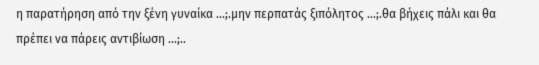η παρατήρηση από την ξένη γυναίκα ...;.μην περπατάς ξιπόλητος ...;.θα βήχεις πάλι και θα πρέπει να πάρεις αντιβίωση ...;..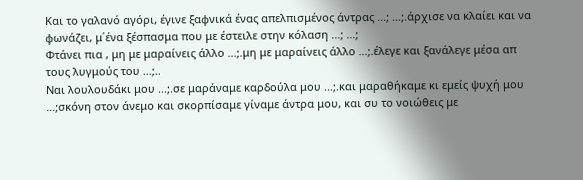Και το γαλανό αγόρι, έγινε ξαφνικά ένας απελπισμένος άντρας ...; ...;.άρχισε να κλαίει και να φωνάζει, μ΄ένα ξέσπασμα που με έστειλε στην κόλαση ...; ...;
Φτάνει πια , μη με μαραίνεις άλλο ...;.μη με μαραίνεις άλλο ...;.έλεγε και ξανάλεγε μέσα απ τους λυγμούς του ...;..
Ναι λουλουδάκι μου ...;.σε μαράναμε καρδούλα μου ...;.και μαραθήκαμε κι εμείς ψυχή μου ...;σκόνη στον άνεμο και σκορπίσαμε γίναμε άντρα μου, και συ το νοιώθεις με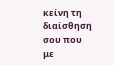κείνη τη διαίσθηση σου που με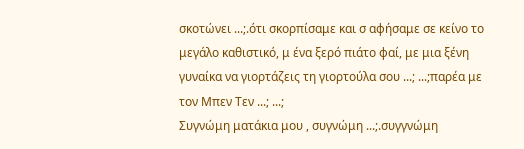σκοτώνει ...;.ότι σκορπίσαμε και σ αφήσαμε σε κείνο το μεγάλο καθιστικό, μ ένα ξερό πιάτο φαί, με μια ξένη γυναίκα να γιορτάζεις τη γιορτούλα σου ...; ...;παρέα με τον Μπεν Τεν ...; ...;
Συγνώμη ματάκια μου , συγνώμη ...;.συγγνώμη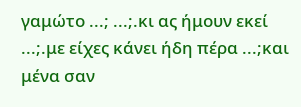γαμώτο ...; ...;.κι ας ήμουν εκεί ...;.με είχες κάνει ήδη πέρα ...;και μένα σαν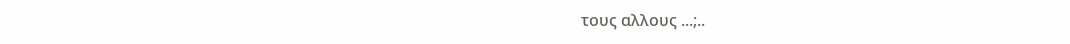τους αλλους ...;..